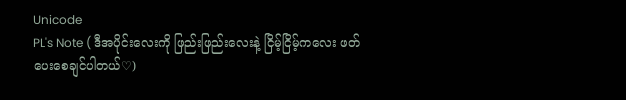Unicode
PL's Note ( ဒီအပိုင်းလေးကို ဖြည်းဖြည်းလေးနဲ့ ငြိမ့်ငြိမ့်ကလေး ဖတ်ပေးစေချင်ပါတယ်♡)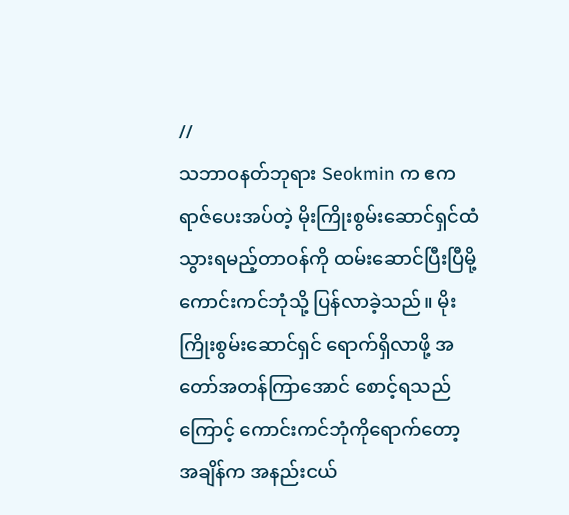//
သဘာဝနတ်ဘုရား Seokmin က ဧကရာဇ်ပေးအပ်တဲ့ မိုးကြိုးစွမ်းဆောင်ရှင်ထံ သွားရမည့်တာဝန်ကို ထမ်းဆောင်ပြီးပြီမို့ ကောင်းကင်ဘုံသို့ ပြန်လာခဲ့သည်။ မိုးကြိုးစွမ်းဆောင်ရှင် ရောက်ရှိလာဖို့ အတော်အတန်ကြာအောင် စောင့်ရသည်ကြောင့် ကောင်းကင်ဘုံကိုရောက်တော့ အချိန်က အနည်းငယ်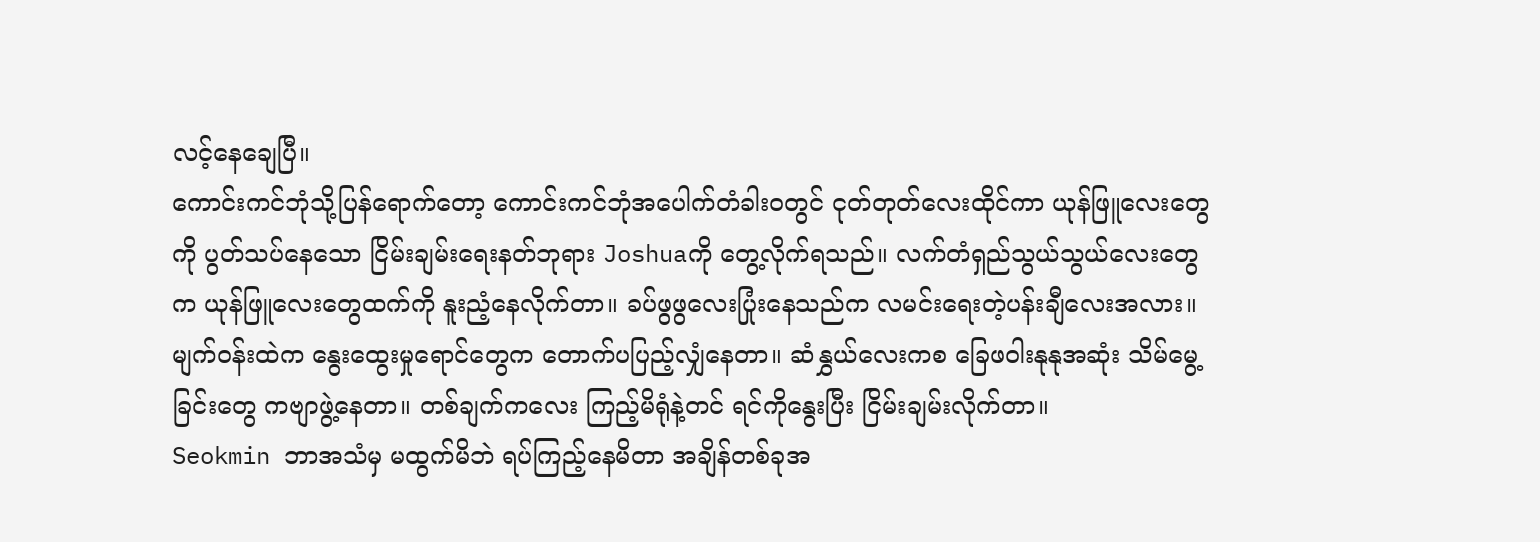လင့်နေချေပြီ။
ကောင်းကင်ဘုံသို့ပြန်ရောက်တော့ ကောင်းကင်ဘုံအပေါက်တံခါးဝတွင် ငုတ်တုတ်လေးထိုင်ကာ ယုန်ဖြူလေးတွေကို ပွတ်သပ်နေသော ငြိမ်းချမ်းရေးနတ်ဘုရား Joshuaကို တွေ့လိုက်ရသည်။ လက်တံရှည်သွယ်သွယ်လေးတွေက ယုန်ဖြူလေးတွေထက်ကို နူးညံ့နေလိုက်တာ။ ခပ်ဖွဖွလေးပြုံးနေသည်က လမင်းရေးတဲ့ပန်းချီလေးအလား။ မျက်ဝန်းထဲက နွေးထွေးမှုရောင်တွေက တောက်ပပြည့်လျှံနေတာ။ ဆံနွှယ်လေးကစ ခြေဖဝါးနုနုအဆုံး သိမ်မွေ့ခြင်းတွေ ကဗျာဖွဲ့နေတာ။ တစ်ချက်ကလေး ကြည့်မိရုံနဲ့တင် ရင်ကိုနွေးပြီး ငြိမ်းချမ်းလိုက်တာ။
Seokmin ဘာအသံမှ မထွက်မိဘဲ ရပ်ကြည့်နေမိတာ အချိန်တစ်ခုအ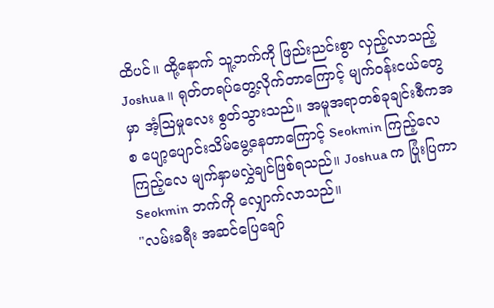ထိပင်။ ထို့နောက် သူ့ဘက်ကို ဖြည်းညင်းစွာ လှည့်လာသည့် Joshua ။ ရုတ်တရပ်တွေ့လိုက်တာကြောင့် မျက်ဝန်းငယ်တွေမှာ အံ့ဩမှုလေး စွတ်သွားသည်။ အမူအရာတစ်ခုချင်းစီကအစ ပျော့ပျောင်းသိမ်မွေ့နေတာကြောင့် Seokmin ကြည့်လေကြည့်လေ မျက်နှာမလွှဲချင်ဖြစ်ရသည်။ Joshua က ပြုံးပြကာ Seokmin ဘက်ကို လျှောက်လာသည်။
"လမ်းခရီး အဆင်ပြေချော်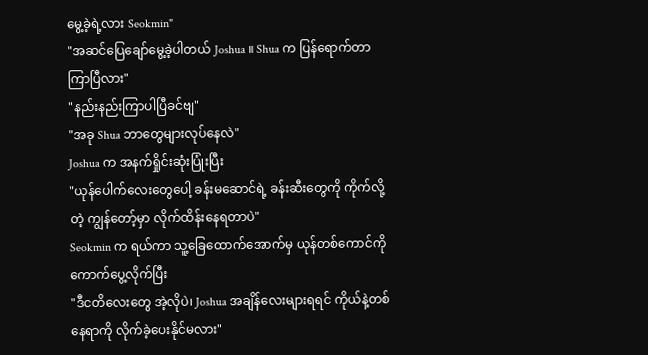မွေ့ခဲ့ရဲ့လား Seokmin"
"အဆင်ပြေချော်မွေ့ခဲ့ပါတယ် Joshua ။ Shua က ပြန်ရောက်တာ ကြာပြီလား"
"နည်းနည်းကြာပါပြီခင်ဗျ"
"အခု Shua ဘာတွေများလုပ်နေလဲ"
Joshua က အနက်ရှိုင်းဆုံးပြုံးပြီး
"ယုန်ပေါက်လေးတွေပေါ့ ခန်းမဆောင်ရဲ့ ခန်းဆီးတွေကို ကိုက်လို့တဲ့ ကျွန်တော့်မှာ လိုက်ထိန်းနေရတာပဲ"
Seokmin က ရယ်ကာ သူ့ခြေထောက်အောက်မှ ယုန်တစ်ကောင်ကို ကောက်ပွေ့လိုက်ပြီး
"ဒီငတိလေးတွေ အဲ့လိုပဲ၊ Joshua အချိန်လေးများရရင် ကိုယ်နဲ့တစ်နေရာကို လိုက်ခဲ့ပေးနိုင်မလား"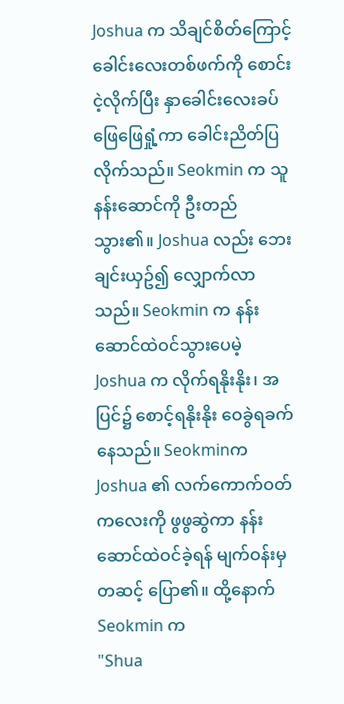Joshua က သိချင်စိတ်ကြောင့် ခေါင်းလေးတစ်ဖက်ကို စောင်းငဲ့လိုက်ပြီး နှာခေါင်းလေးခပ်ဖြေဖြေရှုံ့ကာ ခေါင်းညိတ်ပြလိုက်သည်။ Seokmin က သူနန်းဆောင်ကို ဦးတည်သွား၏။ Joshua လည်း ဘေးချင်းယှဥ်၍ လျှောက်လာသည်။ Seokmin က နန်းဆောင်ထဲဝင်သွားပေမဲ့ Joshua က လိုက်ရနိုးနိုး၊ အပြင်၌ စောင့်ရနိုးနိုး ဝေခွဲရခက်နေသည်။ Seokminက Joshua ၏ လက်ကောက်ဝတ်ကလေးကို ဖွဖွဆွဲကာ နန်းဆောင်ထဲဝင်ခဲ့ရန် မျက်ဝန်းမှတဆင့် ပြော၏။ ထို့နောက် Seokmin က
"Shua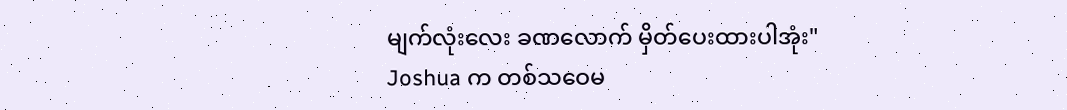မျက်လုံးလေး ခဏလောက် မှိတ်ပေးထားပါအုံး"
Joshua က တစ်သဝေမ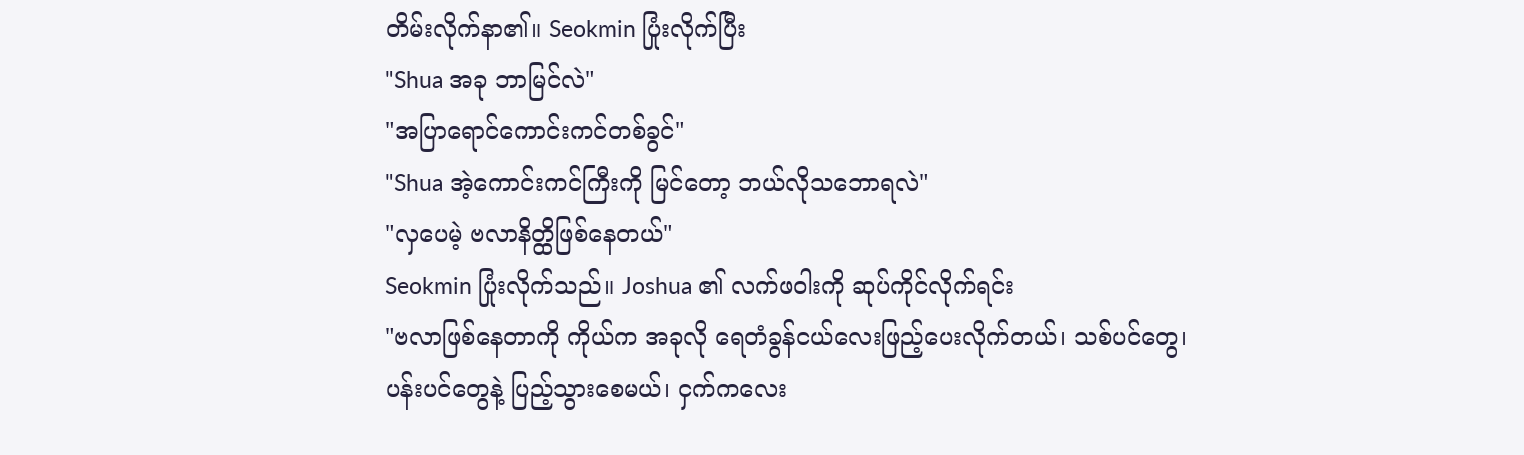တိမ်းလိုက်နာ၏။ Seokmin ပြုံးလိုက်ပြီး
"Shua အခု ဘာမြင်လဲ"
"အပြာရောင်ကောင်းကင်တစ်ခွင်"
"Shua အဲ့ကောင်းကင်ကြီးကို မြင်တော့ ဘယ်လိုသဘောရလဲ"
"လှပေမဲ့ ဗလာနိတ္ထိဖြစ်နေတယ်"
Seokmin ပြုံးလိုက်သည်။ Joshua ၏ လက်ဖဝါးကို ဆုပ်ကိုင်လိုက်ရင်း
"ဗလာဖြစ်နေတာကို ကိုယ်က အခုလို ရေတံခွန်ငယ်လေးဖြည့်ပေးလိုက်တယ်၊ သစ်ပင်တွေ၊ ပန်းပင်တွေနဲ့ ပြည့်သွားစေမယ်၊ ငှက်ကလေး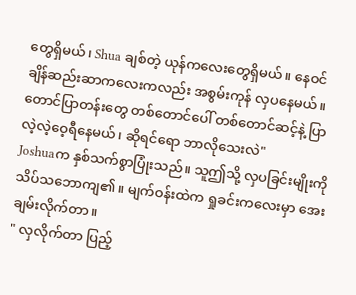တွေရှိမယ်၊ Shua ချစ်တဲ့ ယုန်ကလေးတွေရှိမယ်။ နေဝင်ချိန်ဆည်းဆာကလေးကလည်း အစွမ်းကုန် လှပနေမယ်။ တောင်ပြာတန်းတွေ တစ်တောင်ပေါ် တစ်တောင်ဆင့်နဲ့ ပြာလဲ့လဲ့ဝေ့ရီနေမယ်၊ ဆိုရင်ရော ဘာလိုသေးလဲ"
Joshuaက နှစ်သက်စွာပြုံးသည်။ သူဤသို့ လှပခြင်းမျိုးကို သိပ်သဘောကျ၏။ မျက်ဝန်းထဲက ရှုခင်းကလေးမှာ အေးချမ်းလိုက်တာ။
" လှလိုက်တာ ပြည့်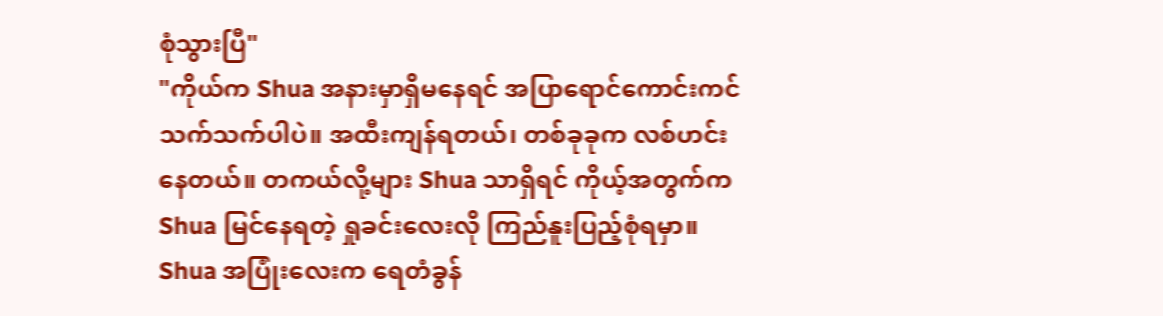စုံသွားပြီ"
"ကိုယ်က Shua အနားမှာရှိမနေရင် အပြာရောင်ကောင်းကင်သက်သက်ပါပဲ။ အထီးကျန်ရတယ်၊ တစ်ခုခုက လစ်ဟင်းနေတယ်။ တကယ်လို့များ Shua သာရှိရင် ကိုယ့်အတွက်က Shua မြင်နေရတဲ့ ရှုခင်းလေးလို ကြည်နူးပြည့်စုံရမှာ။ Shua အပြုံးလေးက ရေတံခွန်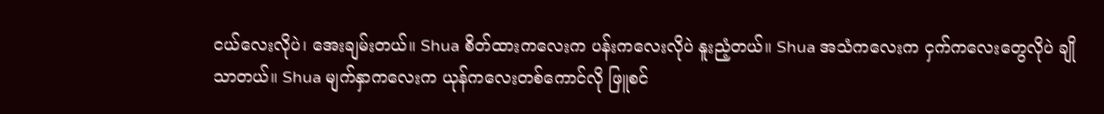ငယ်လေးလိုပဲ၊ အေးချမ်းတယ်။ Shua စိတ်ထားကလေးက ပန်းကလေးလိုပဲ နူးညံ့တယ်။ Shua အသံကလေးက ငှက်ကလေးတွေလိုပဲ ချိုသာတယ်။ Shua မျက်နှာကလေးက ယုန်ကလေးတစ်ကောင်လို ဖြူစင်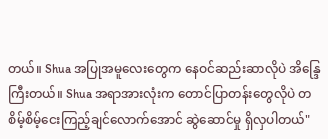တယ်။ Shua အပြုအမူလေးတွေက နေဝင်ဆည်းဆာလိုပဲ အိန္ဒြေကြီးတယ်။ Shua အရာအားလုံးက တောင်ပြာတန်းတွေလိုပဲ တစိမ့်စိမ့်ငေးကြည့်ချင်လောက်အောင် ဆွဲဆောင်မှု ရှိလှပါတယ်"